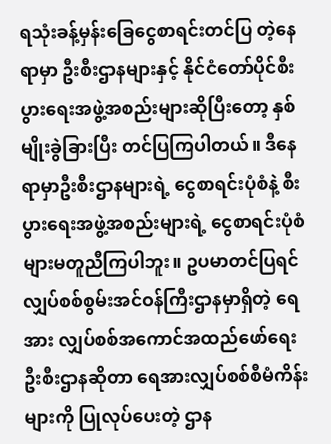ရသုံးခန့်မှန်းခြေငွေစာရင်းတင်ပြ တဲ့နေရာမှာ ဦးစီးဌာနများနှင့် နိုင်ငံတော်ပိုင်စီးပွားရေးအဖွဲ့အစည်းများဆိုပြီးတော့ နှစ်မျိုးခွဲခြားပြီး တင်ပြကြပါတယ်။ ဒီနေရာမှာဦးစီးဌာနများရဲ့ ငွေစာရင်းပုံစံနဲ့ စီးပွားရေးအဖွဲ့အစည်းများရဲ့ ငွေစာရင်းပုံစံများမတူညီကြပါဘူး။ ဥပမာတင်ပြရင် လျှပ်စစ်စွမ်းအင်ဝန်ကြီးဌာနမှာရှိတဲ့ ရေအား လျှပ်စစ်အကောင်အထည်ဖော်ရေးဦးစီးဌာနဆိုတာ ရေအားလျှပ်စစ်စီမံကိန်းများကို ပြုလုပ်ပေးတဲ့ ဌာန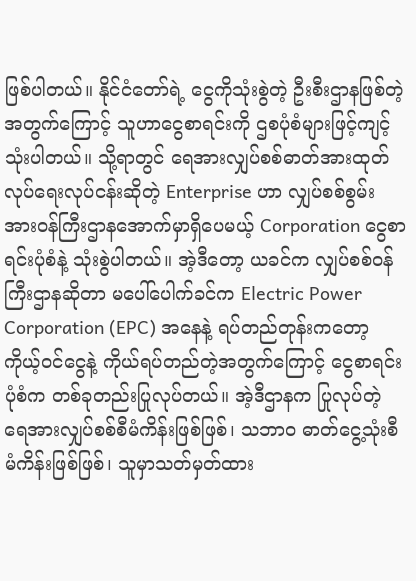ဖြစ်ပါတယ်။ နိုင်ငံတော်ရဲ့ ငွေကိုသုံးစွဲတဲ့ ဦးစီးဌာနဖြစ်တဲ့အတွက်ကြောင့် သူဟာငွေစာရင်းကို ဌစပုံစံများဖြင့်ကျင့်သုံးပါတယ်။ သို့ရာတွင် ရေအားလျှပ်စစ်ဓာတ်အားထုတ်လုပ်ရေးလုပ်ငန်းဆိုတဲ့ Enterprise ဟာ လျှပ်စစ်စွမ်းအားဝန်ကြီးဌာနအောက်မှာရှိပေမယ့် Corporation ငွေစာရင်းပုံစံနဲ့ သုံးစွဲပါတယ်။ အဲ့ဒီတော့ ယခင်က လျှပ်စစ်ဝန်ကြီးဌာနဆိုတာ မပေါ်ပေါက်ခင်က Electric Power Corporation (EPC) အနေနဲ့ ရပ်တည်တုန်းကတော့ ကိုယ့်ဝင်ငွေနဲ့ ကိုယ်ရပ်တည်တဲ့အတွက်ကြောင့် ငွေစာရင်းပုံစံက တစ်ခုတည်းပြုလုပ်တယ်။ အဲ့ဒီဌာနက ပြုလုပ်တဲ့ ရေအားလျှပ်စစ်စီမံကိန်းဖြစ်ဖြစ်၊ သဘာဝ ဓာတ်ငွေ့သုံးစီမံကိန်းဖြစ်ဖြစ်၊ သူမှာသတ်မှတ်ထား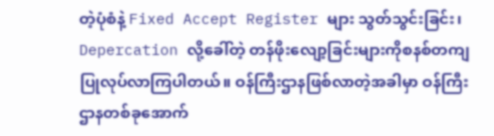တဲ့ပုံစံနဲ့ Fixed Accept Register များ သွတ်သွင်းခြင်း၊ Depercation လို့ခေါ်တဲ့ တန်ဖိုးလျော့ခြင်းများကိုစနစ်တကျ ပြုလုပ်လာကြပါတယ်။ ဝန်ကြီးဌာနဖြစ်လာတဲ့အခါမှာ ဝန်ကြီးဌာနတစ်ခုအောက်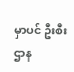မှာပင် ဦးစီးဌာန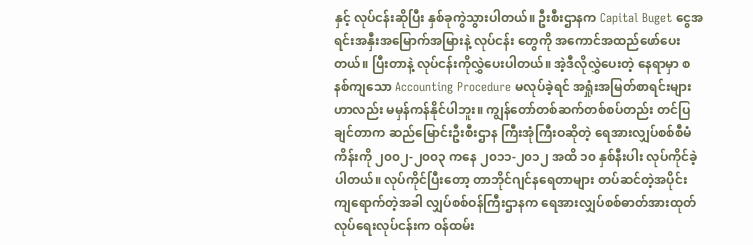နှင့် လုပ်ငန်းဆိုပြီး နှစ်ခုကွဲသွားပါတယ်။ ဦးစီးဌာနက Capital Buget ငွေအရင်းအနှီးအမြောက်အမြားနဲ့ လုပ်ငန်း တွေကို အကောင်အထည်ဖော်ပေးတယ်။ ပြီးတာနဲ့ လုပ်ငန်းကိုလွှဲပေးပါတယ်။ အဲ့ဒီလိုလွှဲပေးတဲ့ နေရာမှာ စနစ်ကျသော Accounting Procedure မလုပ်ခဲ့ရင် အရှုံးအမြတ်စာရင်းများဟာလည်း မမှန်ကန်နိုင်ပါဘူး။ ကျွန်တော်တစ်ဆက်တစ်စပ်တည်း တင်ပြချင်တာက ဆည်မြောင်းဦးစီးဌာန ကြီးအုံကြီးဝဆိုတဲ့ ရေအားလျှပ်စစ်စီမံကိန်းကို ၂၀၀၂-၂၀၀၃ ကနေ ၂၀၁၁-၂၀၁၂ အထိ ၁၀ နှစ်နီးပါး လုပ်ကိုင်ခဲ့ပါတယ်။ လုပ်ကိုင်ပြီးတော့ တာဘိုင်ဂျင်နရေတာများ တပ်ဆင်တဲ့အပိုင်းကျရောက်တဲ့အခါ လျှပ်စစ်ဝန်ကြီးဌာနက ရေအားလျှပ်စစ်ဓာတ်အားထုတ်လုပ်ရေးလုပ်ငန်းက ဝန်ထမ်း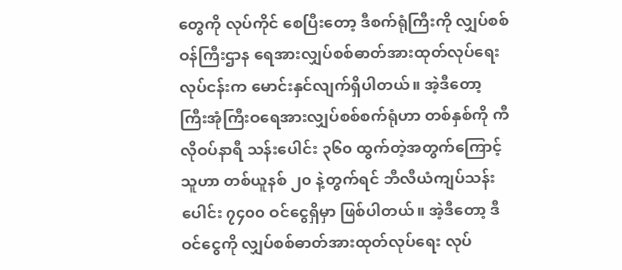တွေကို လုပ်ကိုင် စေပြီးတော့ ဒီစက်ရုံကြီးကို လျှပ်စစ်ဝန်ကြီးဌာန ရေအားလျှပ်စစ်ဓာတ်အားထုတ်လုပ်ရေးလုပ်ငန်းက မောင်းနှင်လျက်ရှိပါတယ်။ အဲ့ဒီတော့ ကြီးအုံကြီးဝရေအားလျှပ်စစ်စက်ရုံဟာ တစ်နှစ်ကို ကီလိုဝပ်နာရီ သန်းပေါင်း ၃၆၀ ထွက်တဲ့အတွက်ကြောင့် သူဟာ တစ်ယူနစ် ၂၀ နဲ့တွက်ရင် ဘီလီယံကျပ်သန်းပေါင်း ၇၄၀၀ ဝင်ငွေရှိမှာ ဖြစ်ပါတယ်။ အဲ့ဒီတော့ ဒီဝင်ငွေကို လျှပ်စစ်ဓာတ်အားထုတ်လုပ်ရေး လုပ်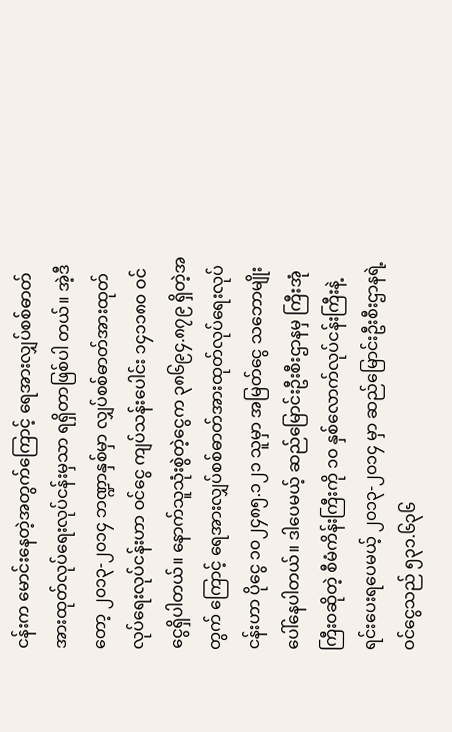ငန်းက မောင်းနေတဲ့အတွက်ကြောင့် ရေအားလျှပ်စစ်ဓာတ်အားထုတ်လုပ်ရေးလုပ်ငန်းမှသာ ရရှိတာဖြစ်ပါ တယ်။ အဲ့ဒီတော့ ၂၀၁၃-၂၀၁၄ ဘဏ္ဍာနှစ်မှာ လျှပ်စစ်ဓာတ်အားထုတ်လုပ်ရေးလုပ်ငန်းဟာ ဝင်ငွေ ကျပ်သန်းပေါင်း ၁၄၁၁၈၀ ဝင်ငွေရှိပါတယ်။ နောက်သူသုံးစွဲတဲ့ငွေက ၃၈၆၉၄.၈၇၉ ရှိတဲ့အတွက် ကြောင့် ရေအားလျှပ်စစ်ဓာတ်အားထုတ်လုပ်ရေးလုပ်ငန်းဟာ ပိုငွေ ၁၀၂၄၈၅.၁၂၁ သူမှာ အမြတ်ငွေ သဘောမျိုးပေါ်နေပါတယ်။ ဒါပေမယ့် ဆည်မြောင်းဦးစီးဌာနမှ ကြီးအုံကြီးဝဆိုတဲ့ စီမံကိန်းကြီးကို ၁၀ နှစ်လောက်လုပ်ငန်းကြီးနဲ့ ရင်းပေးရပေမယ့် ၂၀၁၃-၂၀၁၄ မှာ ဆည်မြောင်းဦးစီးဌာနရဲ့ ဝင်ငွေသည် ၅၃၁.၆၃၆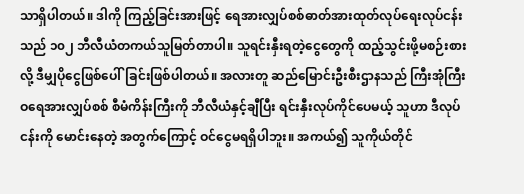သာရှိပါတယ်။ ဒါကို ကြည့်ခြင်းအားဖြင့် ရေအားလျှပ်စစ်ဓာတ်အားထုတ်လုပ်ရေးလုပ်ငန်း သည် ၁၀၂ ဘီလီယံတကယ်သူမြတ်တာပါ။ သူရင်းနှီးရတဲ့ငွေတွေကို ထည့်သွင်းဖို့မစဉ်းစားလို့ ဒီမျှပိုငွေဖြစ်ပေါ်ခြင်းဖြစ်ပါတယ်။ အလားတူ ဆည်မြောင်းဦးစီးဌာနသည် ကြီးအုံကြီးဝရေအားလျှပ်စစ် စီမံကိန်းကြီးကို ဘီလီယံနှင့်ချီပြီး ရင်းနှီးလုပ်ကိုင်ပေမယ့် သူဟာ ဒီလုပ်ငန်းကို မောင်းနေတဲ့ အတွက်ကြောင့် ဝင်ငွေမရရှိပါဘူး။ အကယ်၍ သူကိုယ်တိုင်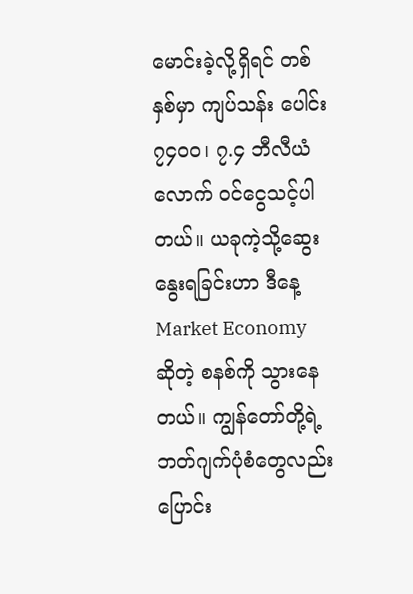မောင်းခဲ့လို့ရှိရင် တစ်နှစ်မှာ ကျပ်သန်း ပေါင်း ၇၄၀၀၊ ၇.၄ ဘီလီယံလောက် ဝင်ငွေသင့်ပါတယ်။ ယခုကဲ့သို့ဆွေးနွေးရခြင်းဟာ ဒီနေ့ Market Economy ဆိုတဲ့ စနစ်ကို သွားနေတယ်။ ကျွန်တော်တို့ရဲ့ ဘတ်ဂျက်ပုံစံတွေလည်းပြောင်း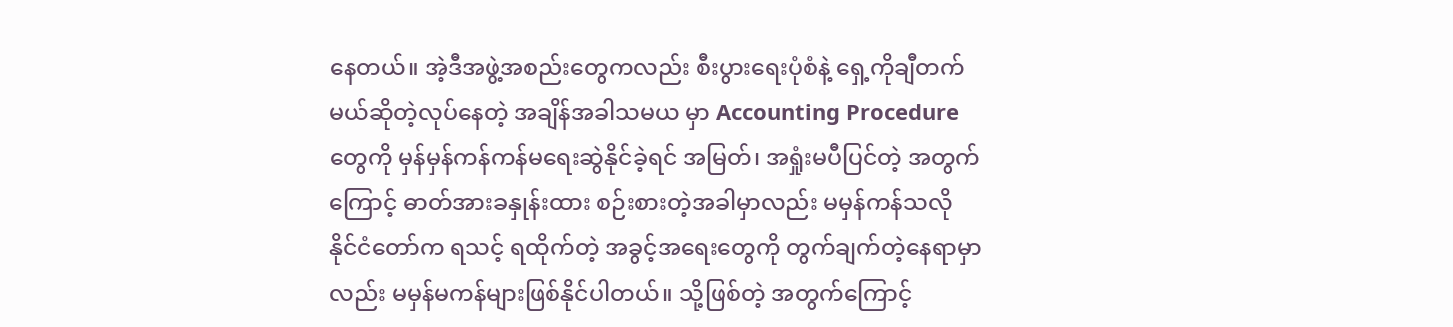နေတယ်။ အဲ့ဒီအဖွဲ့အစည်းတွေကလည်း စီးပွားရေးပုံစံနဲ့ ရှေ့ကိုချီတက်မယ်ဆိုတဲ့လုပ်နေတဲ့ အချိန်အခါသမယ မှာ Accounting Procedure တွေကို မှန်မှန်ကန်ကန်မရေးဆွဲနိုင်ခဲ့ရင် အမြတ်၊ အရှုံးမပီပြင်တဲ့ အတွက်ကြောင့် ဓာတ်အားခနှုန်းထား စဉ်းစားတဲ့အခါမှာလည်း မမှန်ကန်သလို နိုင်ငံတော်က ရသင့် ရထိုက်တဲ့ အခွင့်အရေးတွေကို တွက်ချက်တဲ့နေရာမှာလည်း မမှန်မကန်များဖြစ်နိုင်ပါတယ်။ သို့ဖြစ်တဲ့ အတွက်ကြောင့်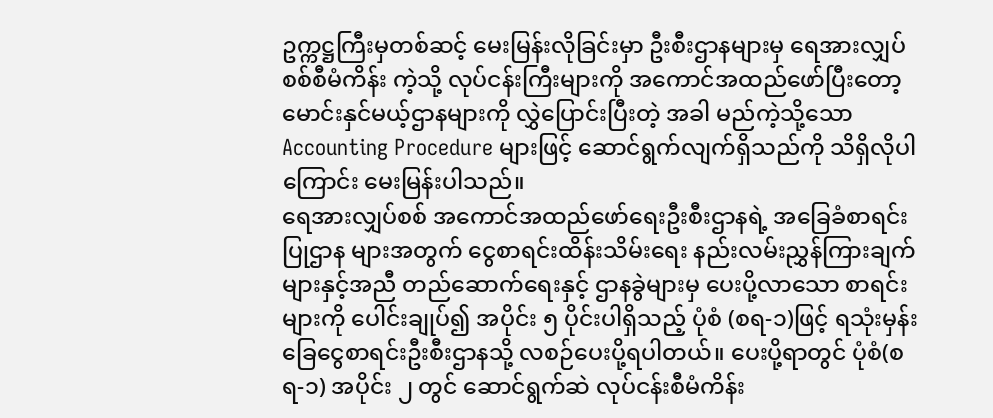ဥက္ကဋ္ဌကြီးမှတစ်ဆင့် မေးမြန်းလိုခြင်းမှာ ဦးစီးဌာနများမှ ရေအားလျှပ်စစ်စီမံကိန်း ကဲ့သို့ လုပ်ငန်းကြီးများကို အကောင်အထည်ဖော်ပြီးတော့ မောင်းနှင်မယ့်ဌာနများကို လွှဲပြောင်းပြီးတဲ့ အခါ မည်ကဲ့သို့သော Accounting Procedure များဖြင့် ဆောင်ရွက်လျက်ရှိသည်ကို သိရှိလိုပါကြောင်း မေးမြန်းပါသည်။
ရေအားလျှပ်စစ် အကောင်အထည်ဖော်ရေးဦးစီးဌာနရဲ့ အခြေခံစာရင်းပြုဌာန များအတွက် ငွေစာရင်းထိန်းသိမ်းရေး နည်းလမ်းညွှန်ကြားချက်များနှင့်အညီ တည်ဆောက်ရေးနှင့် ဌာနခွဲများမှ ပေးပို့လာသော စာရင်းများကို ပေါင်းချုပ်၍ အပိုင်း ၅ ပိုင်းပါရှိသည့် ပုံစံ (စရ-၁)ဖြင့် ရသုံးမှန်းခြေငွေစာရင်းဦးစီးဌာနသို့ လစဉ်ပေးပို့ရပါတယ်။ ပေးပို့ရာတွင် ပုံစံ(စရ-၁) အပိုင်း ၂ တွင် ဆောင်ရွက်ဆဲ လုပ်ငန်းစီမံကိန်း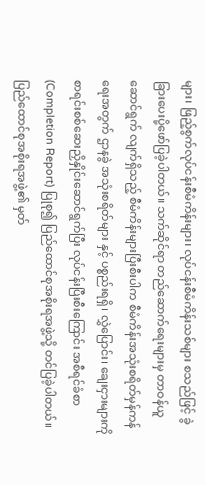များ၊ ဖြည့်စွက်လုပ်ငန်းစီမံကိန်းများ၊ လုပ်ငန်းစီမံကိန်းသစ်များ စသည်ဖြင့် ခွဲခြားပေးပို့ဖော်ပြခဲ့ပါတယ်။ သက်ဆိုင်ရာ တည်ဆောက်ရေးများမှ တာဝန်ယူဆောင်ရွက် လျက်ရှိသည့် စီမံကိန်းများပြီးစီးပါက စီမံကိန်းအသုံးစရိတ်မှန်ကန်ရေးအတွက် ဌာနခွဲ အသုံးစရိတ်များ နှင့် ပစ္စည်းရရှိ၊ လွှဲပြောင်း၊ ချေးငှားများကို စာရင်းစစ်ဆေးညှိနှိုင်းဆောင်ရွက်ပြီး လုပ်ငန်းပြီးစီးကြောင်း အစီရင်ခံစာ (Completion Report) ပြုစု၍ ပြည်ထောင်စုအစိုးရအဖွဲ့သို့ တင်ပြခဲ့ပါတယ်။ ပြည်ထောင်စုအစိုးရအဖွဲ့၏ မှတ်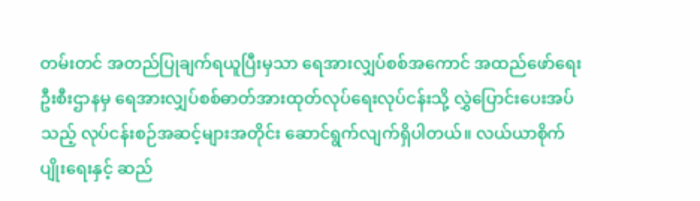တမ်းတင် အတည်ပြုချက်ရယူပြီးမှသာ ရေအားလျှပ်စစ်အကောင် အထည်ဖော်ရေးဦးစီးဌာနမှ ရေအားလျှပ်စစ်ဓာတ်အားထုတ်လုပ်ရေးလုပ်ငန်းသို့ လွှဲပြောင်းပေးအပ် သည့် လုပ်ငန်းစဉ်အဆင့်များအတိုင်း ဆောင်ရွက်လျက်ရှိပါတယ်။ လယ်ယာစိုက်ပျိုးရေးနှင့် ဆည်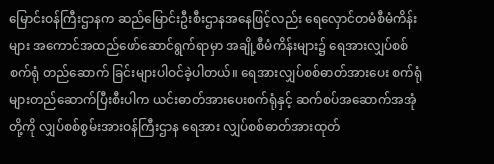မြောင်းဝန်ကြီးဌာနက ဆည်မြောင်းဦးစီးဌာနအနေဖြင့်လည်း ရေလှောင်တမံစီမံကိန်းများ အကောင်အထည်ဖော်ဆောင်ရွက်ရာမှာ အချို့စီမံကိန်းများ၌ ရေအားလျှပ်စစ်စက်ရုံ တည်ဆောက် ခြင်းများပါဝင်ခဲ့ပါတယ်။ ရေအားလျှပ်စစ်ဓာတ်အားပေး စက်ရုံများတည်ဆောက်ပြီးစီးပါက ယင်းဓာတ်အားပေးစက်ရုံနှင့် ဆက်စပ်အဆောက်အအုံတို့ကို လျှပ်စစ်စွမ်းအားဝန်ကြီးဌာန ရေအား လျှပ်စစ်ဓာတ်အားထုတ်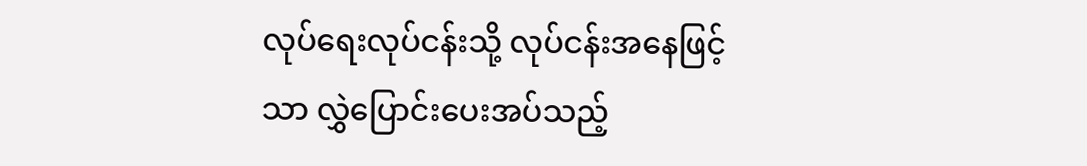လုပ်ရေးလုပ်ငန်းသို့ လုပ်ငန်းအနေဖြင့်သာ လွှဲပြောင်းပေးအပ်သည့်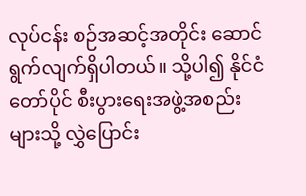လုပ်ငန်း စဉ်အဆင့်အတိုင်း ဆောင်ရွက်လျက်ရှိပါတယ်။ သို့ပါ၍ နိုင်ငံတော်ပိုင် စီးပွားရေးအဖွဲ့အစည်းများသို့ လွှဲပြောင်း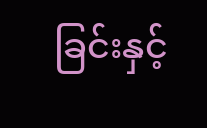ခြင်းနှင့်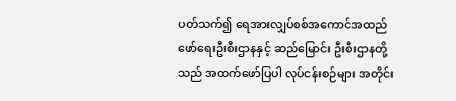ပတ်သက်၍ ရေအားလျှပ်စစ်အကောင်အထည်ဖော်ရေးဦးစီးဌာနနှင့် ဆည်မြောင်း ဦးစီးဌာနတို့သည် အထက်ဖော်ပြပါ လုပ်ငန်းစဉ်များ အတိုင်း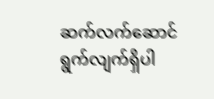ဆက်လက်ဆောင်ရွက်လျက်ရှိပါ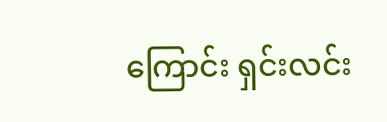ကြောင်း ရှင်းလင်း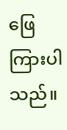ဖြေကြားပါသည်။